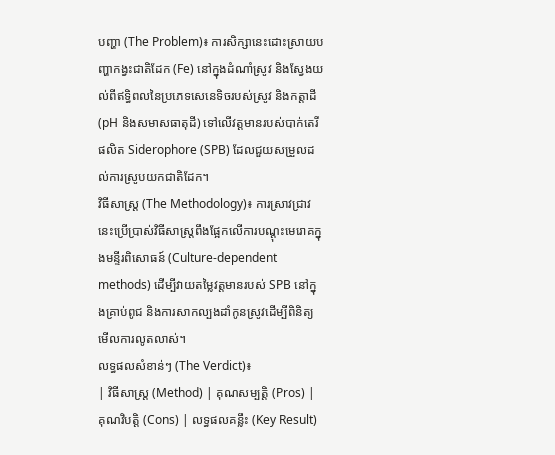បញ្ហា (The Problem)៖ ការសិក្សានេះដោះស្រាយបញ្ហាកង្វះជាតិដែក (Fe) នៅក្នុងដំណាំស្រូវ និងស្វែងយល់ពីឥទ្ធិពលនៃប្រភេទសេនេទិចរបស់ស្រូវ និងកត្តាដី (pH និងសមាសធាតុដី) ទៅលើវត្តមានរបស់បាក់តេរីផលិត Siderophore (SPB) ដែលជួយសម្រួលដល់ការស្រូបយកជាតិដែក។
វិធីសាស្ត្រ (The Methodology)៖ ការស្រាវជ្រាវនេះប្រើប្រាស់វិធីសាស្ត្រពឹងផ្អែកលើការបណ្តុះមេរោគក្នុងមន្ទីរពិសោធន៍ (Culture-dependent methods) ដើម្បីវាយតម្លៃវត្តមានរបស់ SPB នៅក្នុងគ្រាប់ពូជ និងការសាកល្បងដាំកូនស្រូវដើម្បីពិនិត្យមើលការលូតលាស់។
លទ្ធផលសំខាន់ៗ (The Verdict)៖
| វិធីសាស្ត្រ (Method) | គុណសម្បត្តិ (Pros) | គុណវិបត្តិ (Cons) | លទ្ធផលគន្លឹះ (Key Result)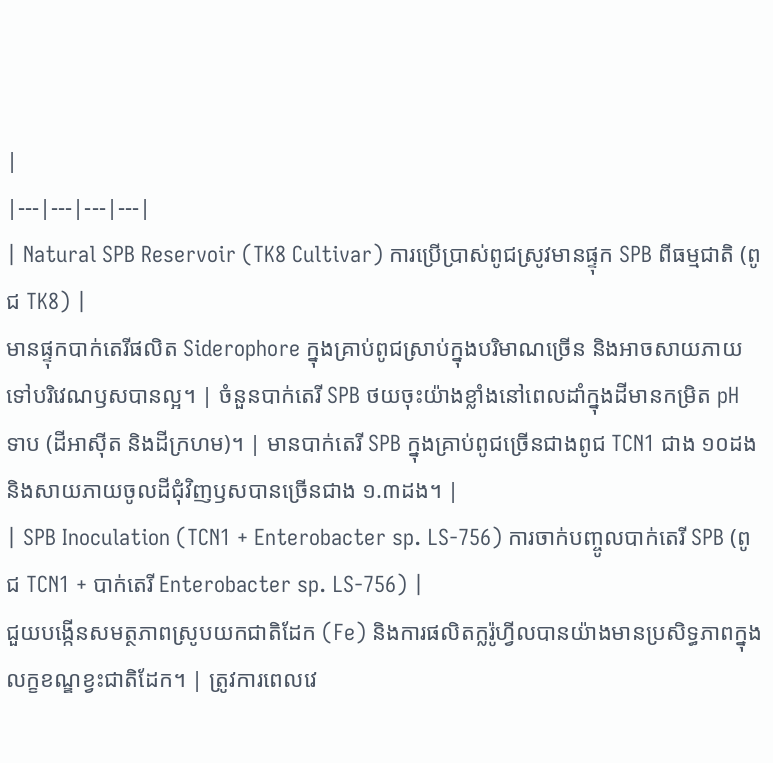|
|---|---|---|---|
| Natural SPB Reservoir (TK8 Cultivar) ការប្រើប្រាស់ពូជស្រូវមានផ្ទុក SPB ពីធម្មជាតិ (ពូជ TK8) |
មានផ្ទុកបាក់តេរីផលិត Siderophore ក្នុងគ្រាប់ពូជស្រាប់ក្នុងបរិមាណច្រើន និងអាចសាយភាយទៅបរិវេណឫសបានល្អ។ | ចំនួនបាក់តេរី SPB ថយចុះយ៉ាងខ្លាំងនៅពេលដាំក្នុងដីមានកម្រិត pH ទាប (ដីអាស៊ីត និងដីក្រហម)។ | មានបាក់តេរី SPB ក្នុងគ្រាប់ពូជច្រើនជាងពូជ TCN1 ជាង ១០ដង និងសាយភាយចូលដីជុំវិញឫសបានច្រើនជាង ១.៣ដង។ |
| SPB Inoculation (TCN1 + Enterobacter sp. LS-756) ការចាក់បញ្ចូលបាក់តេរី SPB (ពូជ TCN1 + បាក់តេរី Enterobacter sp. LS-756) |
ជួយបង្កើនសមត្ថភាពស្រូបយកជាតិដែក (Fe) និងការផលិតក្លរ៉ូហ្វីលបានយ៉ាងមានប្រសិទ្ធភាពក្នុងលក្ខខណ្ឌខ្វះជាតិដែក។ | ត្រូវការពេលវេ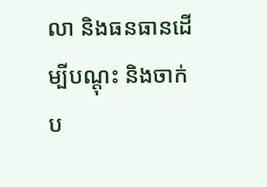លា និងធនធានដើម្បីបណ្តុះ និងចាក់ប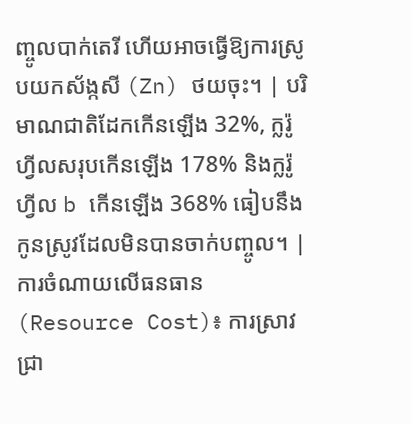ញ្ចូលបាក់តេរី ហើយអាចធ្វើឱ្យការស្រូបយកស័ង្កសី (Zn) ថយចុះ។ | បរិមាណជាតិដែកកើនឡើង 32%, ក្លរ៉ូហ្វីលសរុបកើនឡើង 178% និងក្លរ៉ូហ្វីល b កើនឡើង 368% ធៀបនឹងកូនស្រូវដែលមិនបានចាក់បញ្ចូល។ |
ការចំណាយលើធនធាន (Resource Cost)៖ ការស្រាវជ្រា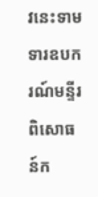វនេះទាមទារឧបករណ៍មន្ទីរពិសោធន៍ក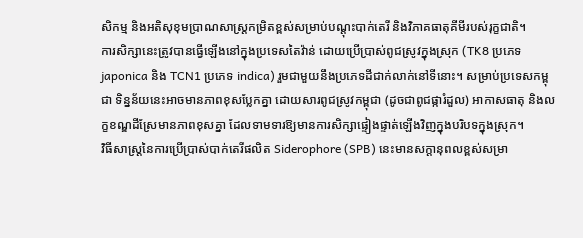សិកម្ម និងអតិសុខុមប្រាណសាស្ត្រកម្រិតខ្ពស់សម្រាប់បណ្តុះបាក់តេរី និងវិភាគធាតុគីមីរបស់រុក្ខជាតិ។
ការសិក្សានេះត្រូវបានធ្វើឡើងនៅក្នុងប្រទេសតៃវ៉ាន់ ដោយប្រើប្រាស់ពូជស្រូវក្នុងស្រុក (TK8 ប្រភេទ japonica និង TCN1 ប្រភេទ indica) រួមជាមួយនឹងប្រភេទដីជាក់លាក់នៅទីនោះ។ សម្រាប់ប្រទេសកម្ពុជា ទិន្នន័យនេះអាចមានភាពខុសប្លែកគ្នា ដោយសារពូជស្រូវកម្ពុជា (ដូចជាពូជផ្ការំដួល) អាកាសធាតុ និងលក្ខខណ្ឌដីស្រែមានភាពខុសគ្នា ដែលទាមទារឱ្យមានការសិក្សាផ្ទៀងផ្ទាត់ឡើងវិញក្នុងបរិបទក្នុងស្រុក។
វិធីសាស្ត្រនៃការប្រើប្រាស់បាក់តេរីផលិត Siderophore (SPB) នេះមានសក្តានុពលខ្ពស់សម្រា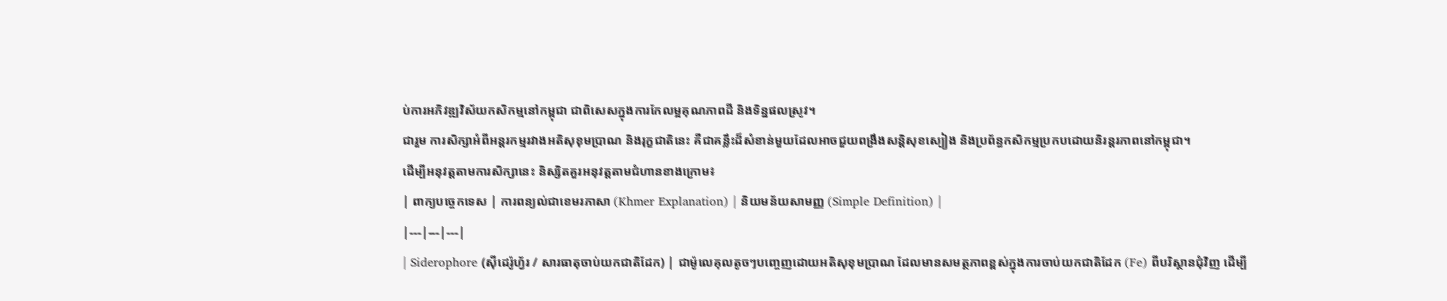ប់ការអភិវឌ្ឍវិស័យកសិកម្មនៅកម្ពុជា ជាពិសេសក្នុងការកែលម្អគុណភាពដី និងទិន្នផលស្រូវ។
ជារួម ការសិក្សាអំពីអន្តរកម្មរវាងអតិសុខុមប្រាណ និងរុក្ខជាតិនេះ គឺជាគន្លឹះដ៏សំខាន់មួយដែលអាចជួយពង្រឹងសន្តិសុខស្បៀង និងប្រព័ន្ធកសិកម្មប្រកបដោយនិរន្តរភាពនៅកម្ពុជា។
ដើម្បីអនុវត្តតាមការសិក្សានេះ និស្សិតគួរអនុវត្តតាមជំហានខាងក្រោម៖
| ពាក្យបច្ចេកទេស | ការពន្យល់ជាខេមរភាសា (Khmer Explanation) | និយមន័យសាមញ្ញ (Simple Definition) |
|---|---|---|
| Siderophore (ស៊ីដេរ៉ូហ្វ័រ / សារធាតុចាប់យកជាតិដែក) | ជាម៉ូលេគុលតូចៗបញ្ចេញដោយអតិសុខុមប្រាណ ដែលមានសមត្ថភាពខ្ពស់ក្នុងការចាប់យកជាតិដែក (Fe) ពីបរិស្ថានជុំវិញ ដើម្បី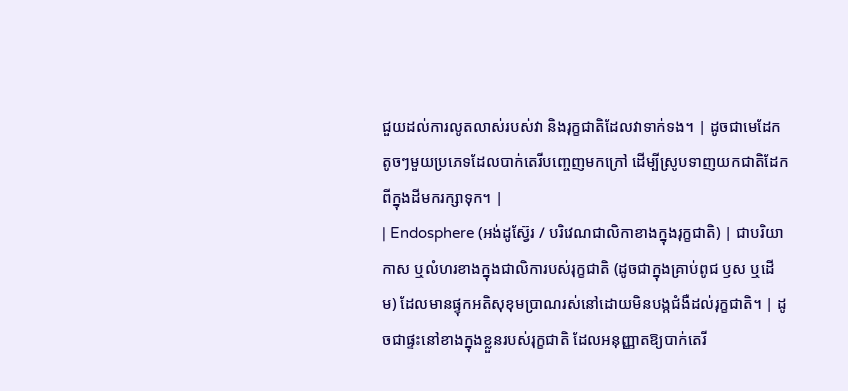ជួយដល់ការលូតលាស់របស់វា និងរុក្ខជាតិដែលវាទាក់ទង។ | ដូចជាមេដែកតូចៗមួយប្រភេទដែលបាក់តេរីបញ្ចេញមកក្រៅ ដើម្បីស្រូបទាញយកជាតិដែកពីក្នុងដីមករក្សាទុក។ |
| Endosphere (អង់ដូស្វ៊ែរ / បរិវេណជាលិកាខាងក្នុងរុក្ខជាតិ) | ជាបរិយាកាស ឬលំហរខាងក្នុងជាលិការបស់រុក្ខជាតិ (ដូចជាក្នុងគ្រាប់ពូជ ឫស ឬដើម) ដែលមានផ្ទុកអតិសុខុមប្រាណរស់នៅដោយមិនបង្កជំងឺដល់រុក្ខជាតិ។ | ដូចជាផ្ទះនៅខាងក្នុងខ្លួនរបស់រុក្ខជាតិ ដែលអនុញ្ញាតឱ្យបាក់តេរី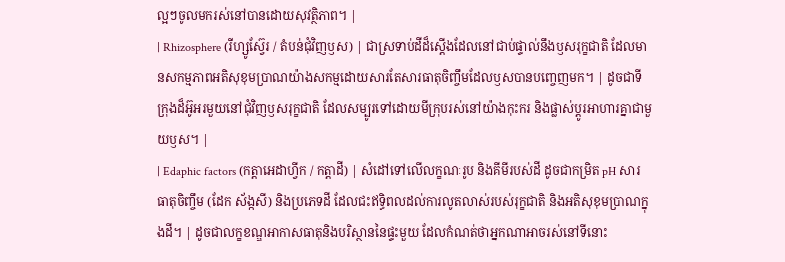ល្អៗចូលមករស់នៅបានដោយសុវត្ថិភាព។ |
| Rhizosphere (រីហ្សូស្វ៊ែរ / តំបន់ជុំវិញឫស) | ជាស្រទាប់ដីដ៏ស្តើងដែលនៅជាប់ផ្ទាល់នឹងឫសរុក្ខជាតិ ដែលមានសកម្មភាពអតិសុខុមប្រាណយ៉ាងសកម្មដោយសារតែសារធាតុចិញ្ចឹមដែលឫសបានបញ្ចេញមក។ | ដូចជាទីក្រុងដ៏អ៊ូអរមួយនៅជុំវិញឫសរុក្ខជាតិ ដែលសម្បូរទៅដោយមីក្រុបរស់នៅយ៉ាងកុះករ និងផ្លាស់ប្តូរអាហារគ្នាជាមួយឫស។ |
| Edaphic factors (កត្តាអេដាហ្វីក / កត្តាដី) | សំដៅទៅលើលក្ខណៈរូប និងគីមីរបស់ដី ដូចជាកម្រិត pH សារធាតុចិញ្ចឹម (ដែក ស័ង្កសី) និងប្រភេទដី ដែលជះឥទ្ធិពលដល់ការលូតលាស់របស់រុក្ខជាតិ និងអតិសុខុមប្រាណក្នុងដី។ | ដូចជាលក្ខខណ្ឌអាកាសធាតុនិងបរិស្ថាននៃផ្ទះមួយ ដែលកំណត់ថាអ្នកណាអាចរស់នៅទីនោះ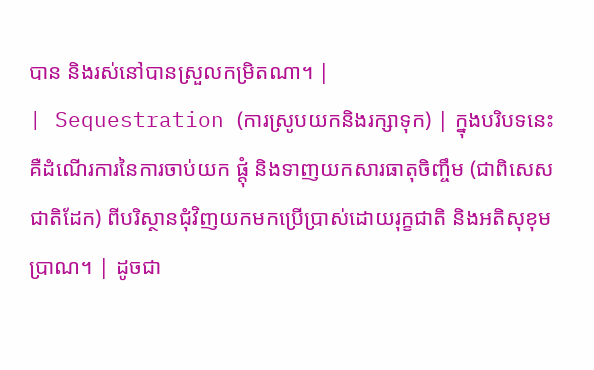បាន និងរស់នៅបានស្រួលកម្រិតណា។ |
| Sequestration (ការស្រូបយកនិងរក្សាទុក) | ក្នុងបរិបទនេះ គឺដំណើរការនៃការចាប់យក ផ្តុំ និងទាញយកសារធាតុចិញ្ចឹម (ជាពិសេសជាតិដែក) ពីបរិស្ថានជុំវិញយកមកប្រើប្រាស់ដោយរុក្ខជាតិ និងអតិសុខុមប្រាណ។ | ដូចជា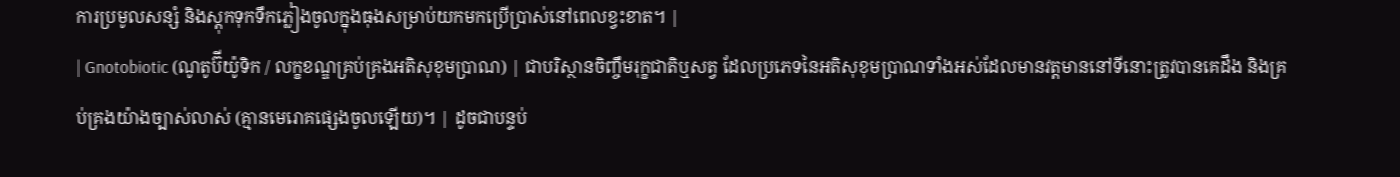ការប្រមូលសន្សំ និងស្តុកទុកទឹកភ្លៀងចូលក្នុងធុងសម្រាប់យកមកប្រើប្រាស់នៅពេលខ្វះខាត។ |
| Gnotobiotic (ណូតូប៊ីយ៉ូទិក / លក្ខខណ្ឌគ្រប់គ្រងអតិសុខុមប្រាណ) | ជាបរិស្ថានចិញ្ចឹមរុក្ខជាតិឬសត្វ ដែលប្រភេទនៃអតិសុខុមប្រាណទាំងអស់ដែលមានវត្តមាននៅទីនោះត្រូវបានគេដឹង និងគ្រប់គ្រងយ៉ាងច្បាស់លាស់ (គ្មានមេរោគផ្សេងចូលឡើយ)។ | ដូចជាបន្ទប់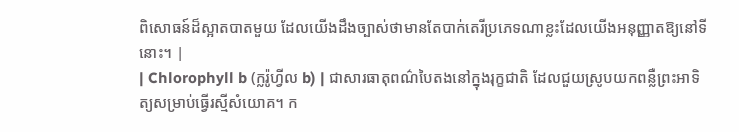ពិសោធន៍ដ៏ស្អាតបាតមួយ ដែលយើងដឹងច្បាស់ថាមានតែបាក់តេរីប្រភេទណាខ្លះដែលយើងអនុញ្ញាតឱ្យនៅទីនោះ។ |
| Chlorophyll b (ក្លរ៉ូហ្វីល b) | ជាសារធាតុពណ៌បៃតងនៅក្នុងរុក្ខជាតិ ដែលជួយស្រូបយកពន្លឺព្រះអាទិត្យសម្រាប់ធ្វើរស្មីសំយោគ។ ក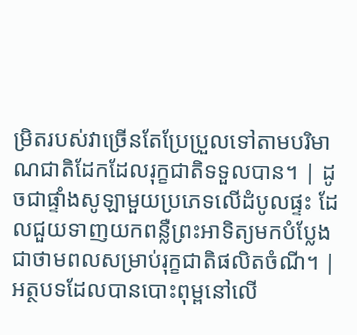ម្រិតរបស់វាច្រើនតែប្រែប្រួលទៅតាមបរិមាណជាតិដែកដែលរុក្ខជាតិទទួលបាន។ | ដូចជាផ្ទាំងសូឡាមួយប្រភេទលើដំបូលផ្ទះ ដែលជួយទាញយកពន្លឺព្រះអាទិត្យមកបំប្លែងជាថាមពលសម្រាប់រុក្ខជាតិផលិតចំណី។ |
អត្ថបទដែលបានបោះពុម្ពនៅលើ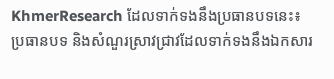KhmerResearch ដែលទាក់ទងនឹងប្រធានបទនេះ៖
ប្រធានបទ និងសំណួរស្រាវជ្រាវដែលទាក់ទងនឹងឯកសារ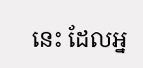នេះ ដែលអ្ន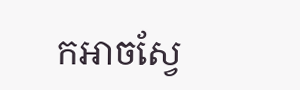កអាចស្វែ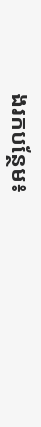ងរកបន្ថែម៖